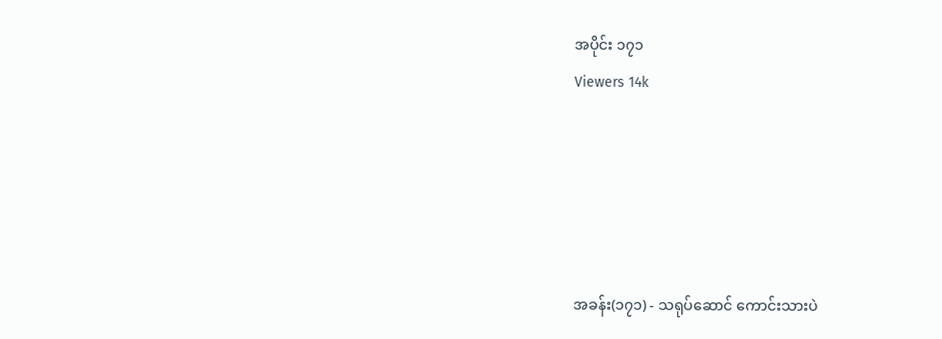အပိုင်း ၁၇၁
Viewers 14k





အခန်း(၁၇၁) - သရုပ်ဆောင် ကောင်းသားပဲ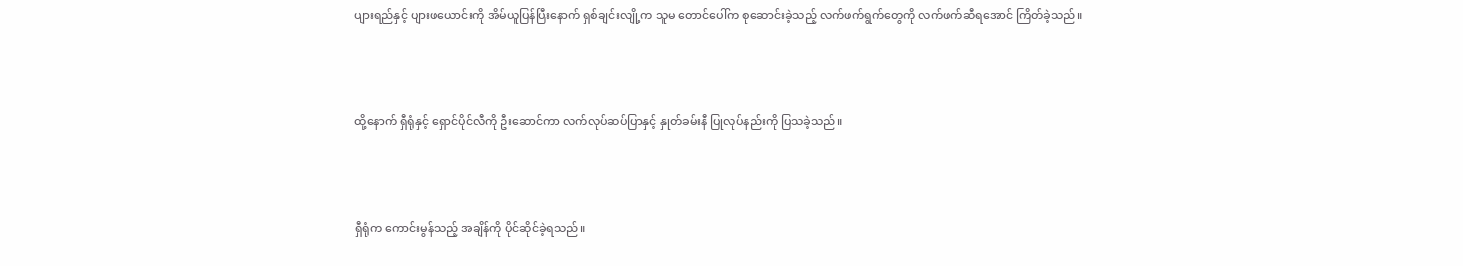ပျားရည်နှင့် ပျားဖယောင်းကို အိမ်ယူပြန်ပြီးနောက် ရှစ်ချင်းလျို့က သူမ တောင်ပေါ်က စုဆောင်းခဲ့သည့် လက်ဖက်ရွက်တွေကို လက်ဖက်ဆီရအောင် ကြိတ်ခဲ့သည်။



ထို့နောက် ရှီရုံနှင့် ရှောင်ပိုင်လီကို ဦးဆောင်ကာ လက်လုပ်ဆပ်ပြာနှင့် နှုတ်ခမ်းနီ ပြုလုပ်နည်းကို ပြသခဲ့သည်။



ရှီရုံက ကောင်းမွန်သည့် အချိန်ကို ပိုင်ဆိုင်ခဲ့ရသည်။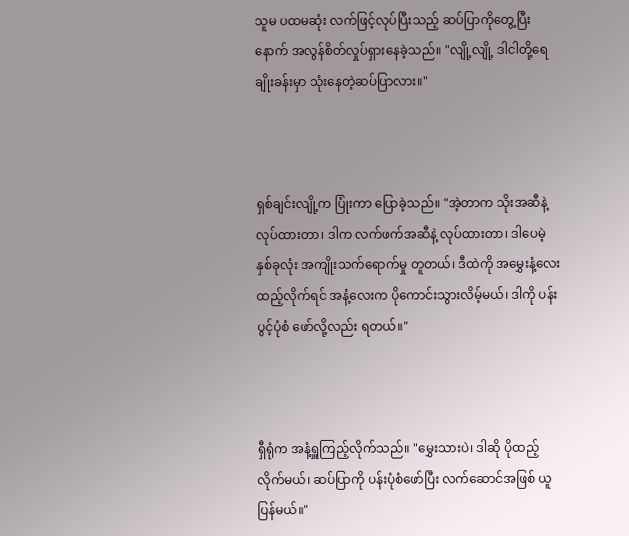သူမ ပထမဆုံး လက်ဖြင့်လုပ်ပြီးသည့် ဆပ်ပြာကိုတွေ့ပြီးနောက် အလွန်စိတ်လှုပ်ရှားနေခဲ့သည်။ "လျို့လျို့ ဒါငါတို့ရေချိုးခန်းမှာ သုံးနေတဲ့ဆပ်ပြာလား။"



ရှစ်ချင်းလျို့က ပြုံးကာ ပြောခဲ့သည်။ "အဲ့တာက သိုးအဆီနဲ့ လုပ်ထားတာ၊ ဒါက လက်ဖက်အဆီနဲ့ လုပ်ထားတာ၊ ဒါပေမဲ့ နှစ်ခုလုံး အကျိုးသက်ရောက်မှု တူတယ်၊ ဒီထဲကို အမွှေးနံ့လေး ထည့်လိုက်ရင် အနံ့လေးက ပိုကောင်းသွားလိမ့်မယ်၊ ဒါကို ပန်းပွင့်ပုံစံ ဖော်လို့လည်း ရတယ်။"



ရှီရုံက အနံ့ရှူကြည့်လိုက်သည်။ "မွှေးသားပဲ၊ ဒါဆို ပိုထည့်လိုက်မယ်၊ ဆပ်ပြာကို ပန်းပုံစံဖော်ပြီး လက်ဆောင်အဖြစ် ယူပြန်မယ်။"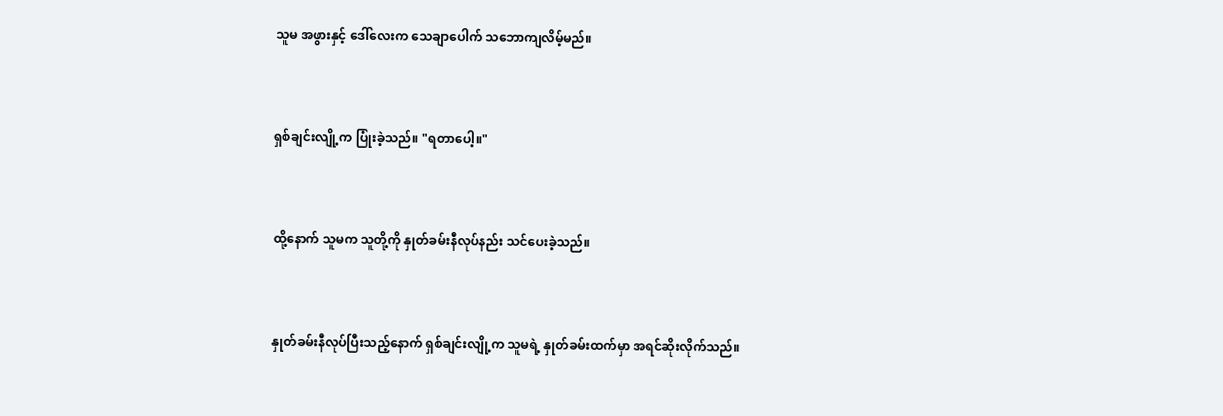သူမ အဖွားနှင့် ဒေါ်လေးက သေချာပေါက် သဘောကျလိမ့်မည်။



ရှစ်ချင်းလျို့က ပြုံးခဲ့သည်။ "ရတာပေါ့။"



ထို့နောက် သူမက သူတို့ကို နှုတ်ခမ်းနီလုပ်နည်း သင်ပေးခဲ့သည်။



နှုတ်ခမ်းနီလုပ်ပြီးသည့်နောက် ရှစ်ချင်းလျို့က သူမရဲ့ နှုတ်ခမ်းထက်မှာ အရင်ဆိုးလိုက်သည်။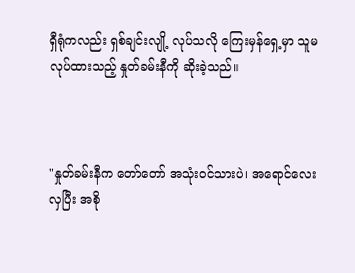ရှီရုံကလည်း ရှစ်ချင်းလျို့ လုပ်သလို ကြေးမှန်ရှေ့မှာ သူမ လုပ်ထားသည့် နှုတ်ခမ်းနီကို ဆိုးခဲ့သည်။



"နှုတ်ခမ်းနီက တော်တော် အသုံးဝင်သားပဲ၊ အရောင်လေး လှပြီး အစို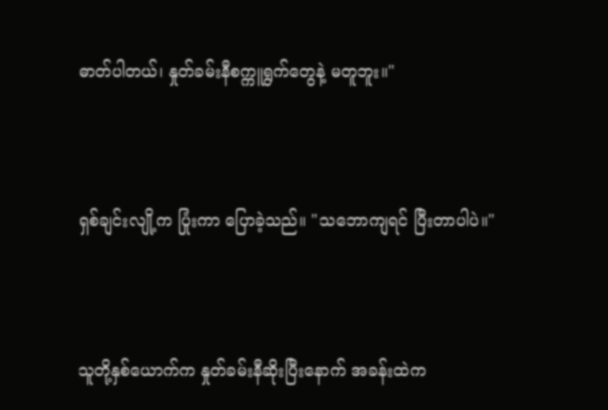ဓာတ်ပါတယ်၊ နှုတ်ခမ်းနီစက္ကူရွက်တွေနဲ့ မတူဘူး။"



ရှစ်ချင်းလျို့က ပြုံးကာ ပြောခဲ့သည်။ "သဘောကျရင် ပြီးတာပါပဲ။"



သူတို့နှစ်ယောက်က နှုတ်ခမ်းနီဆိုးပြီးနောက် အခန်းထဲက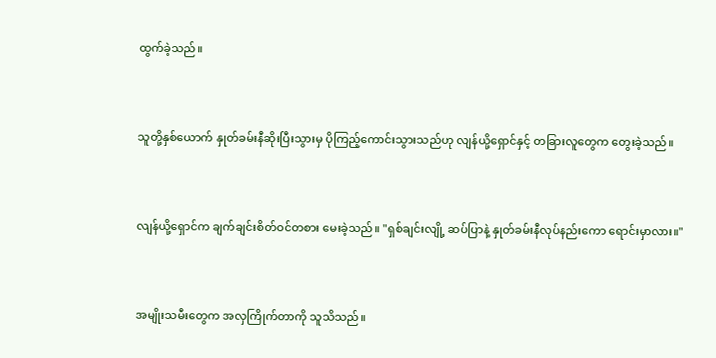ထွက်ခဲ့သည်။



သူတို့နှစ်ယောက် နှုတ်ခမ်းနီဆိုးပြီးသွားမှ ပိုကြည့်ကောင်းသွားသည်ဟု လျန်ယို့ရှောင်နှင့် တခြားလူတွေက တွေးခဲ့သည်။



လျန်ယို့ရှောင်က ချက်ချင်းစိတ်ဝင်တစား မေးခဲ့သည်။ "ရှစ်ချင်းလျို့ ဆပ်ပြာနဲ့ နှုတ်ခမ်းနီလုပ်နည်းကော ရောင်းမှာလား။"



အမျိုးသမီးတွေက အလှကြိုက်တာကို သူသိသည်။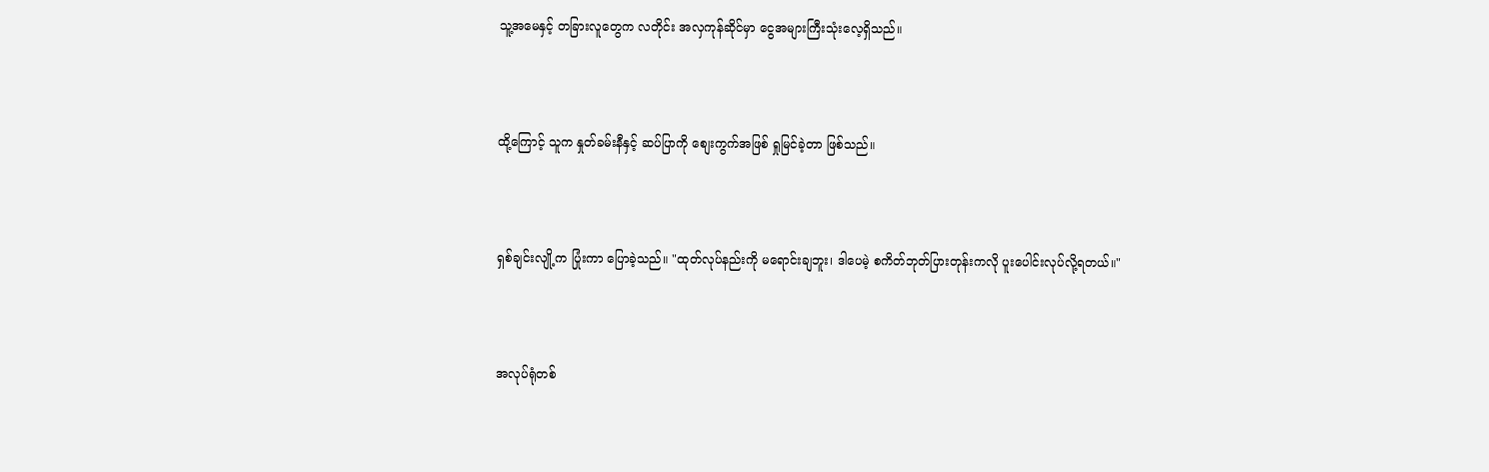သူ့အမေနှင့် တခြားလူတွေက လတိုင်း အလှကုန်ဆိုင်မှာ ငွေအများကြီးသုံးလေ့ရှိသည်။



ထို့ကြောင့် သူက နှုတ်ခမ်းနီနှင့် ဆပ်ပြာကို စျေးကွက်အဖြစ် ရှုမြင်ခဲ့တာ ဖြစ်သည်။



ရှစ်ချင်းလျို့က ပြုံးကာ ပြောခဲ့သည်။ "ထုတ်လုပ်နည်းကို မရောင်းချဘူး၊ ဒါပေမဲ့ စကိတ်ဘုတ်ပြားတုန်းကလို ပူးပေါင်းလုပ်လို့ရတယ်။"



အလုပ်ရုံတစ်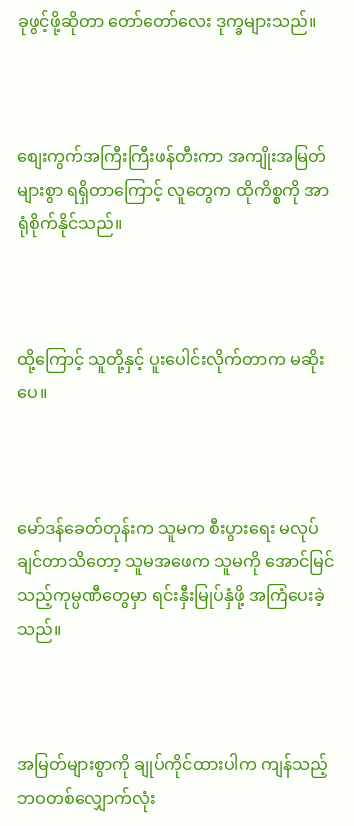ခုဖွင့်ဖို့ဆိုတာ တော်တော်လေး ဒုက္ခများသည်။



စျေးကွက်အကြီးကြီးဖန်တီးကာ အကျိုးအမြတ်များစွာ ရရှိတာကြောင့် လူတွေက ထိုကိစ္စကို အာရုံစိုက်နိုင်သည်။



ထို့ကြောင့် သူတို့နှင့် ပူးပေါင်းလိုက်တာက မဆိုးပေ။



မော်ဒန်ခေတ်တုန်းက သူမက စီးပွားရေး မလုပ်ချင်တာသိတော့ သူမအဖေက သူမကို အောင်မြင်သည့်ကုမ္ပဏီတွေမှာ ရင်းနှီးမြုပ်နှံဖို့ အကြံပေးခဲ့သည်။



အမြတ်များစွာကို ချုပ်ကိုင်ထားပါက ကျန်သည့်ဘဝတစ်လျှောက်လုံး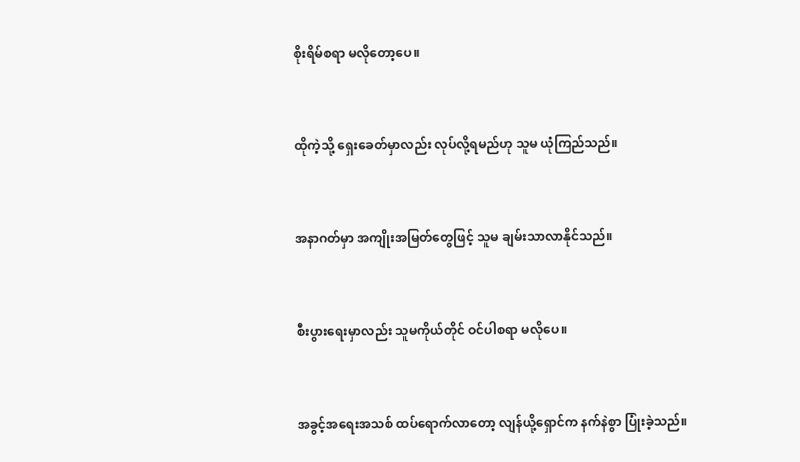စိုးရိမ်စရာ မလိုတော့ပေ။



ထိုကဲ့သို့ ရှေးခေတ်မှာလည်း လုပ်လို့ရမည်ဟု သူမ ယုံကြည်သည်။



အနာဂတ်မှာ အကျိုးအမြတ်တွေဖြင့် သူမ ချမ်းသာလာနိုင်သည်။



စီးပွားရေးမှာလည်း သူမကိုယ်တိုင် ဝင်ပါစရာ မလိုပေ။



အခွင့်အရေးအသစ် ထပ်ရောက်လာတော့ လျန်ယို့ရှောင်က နက်နဲစွာ ပြုံးခဲ့သည်။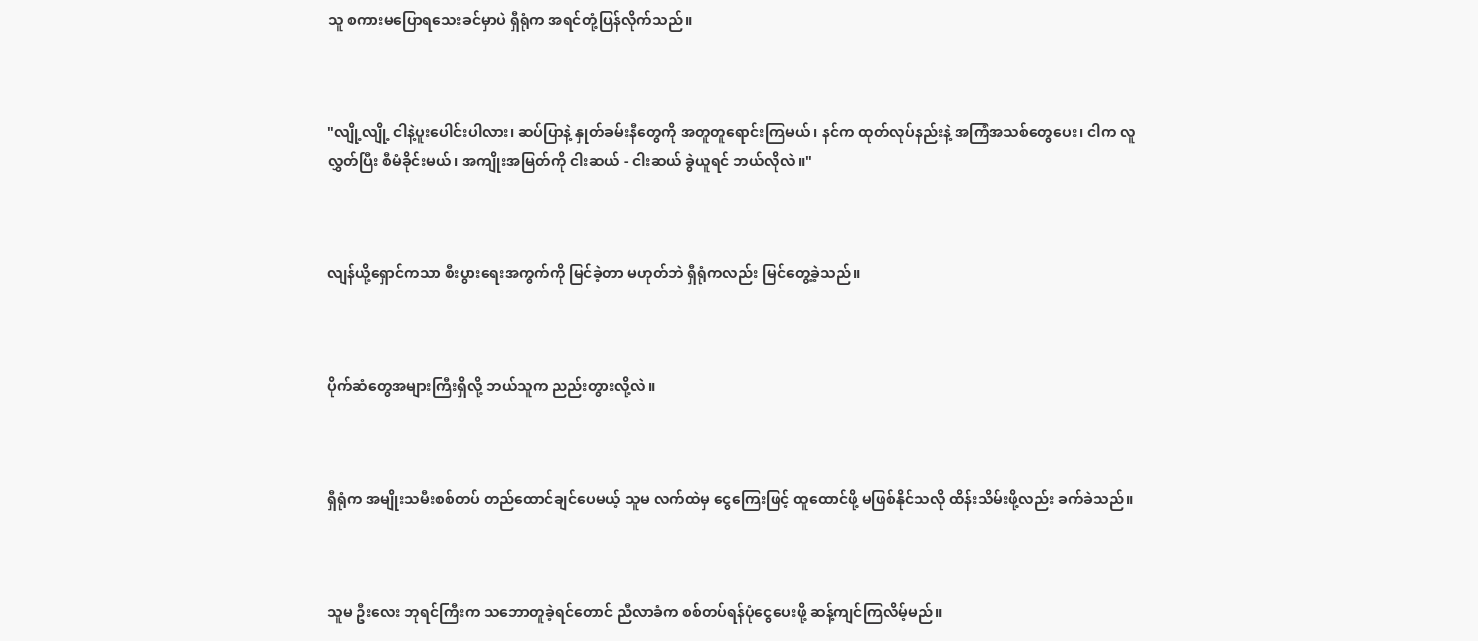သူ စကားမပြောရသေးခင်မှာပဲ ရှီရုံက အရင်တုံ့ပြန်လိုက်သည်။



"လျို့လျို့ ငါနဲ့ပူးပေါင်းပါလား၊ ဆပ်ပြာနဲ့ နှုတ်ခမ်းနီတွေကို အတူတူရောင်းကြမယ်၊ နင်က ထုတ်လုပ်နည်းနဲ့ အကြံအသစ်တွေပေး၊ ငါက လူလွှတ်ပြီး စီမံခိုင်းမယ်၊ အကျိုးအမြတ်ကို ငါးဆယ် - ငါးဆယ် ခွဲယူရင် ဘယ်လိုလဲ။"



လျန်ယို့ရှောင်ကသာ စီးပွားရေးအကွက်ကို မြင်ခဲ့တာ မဟုတ်ဘဲ ရှီရုံကလည်း မြင်တွေ့ခဲ့သည်။



ပိုက်ဆံတွေအများကြီးရှိလို့ ဘယ်သူက ညည်းတွားလို့လဲ။



ရှီရုံက အမျိုးသမီးစစ်တပ် တည်ထောင်ချင်ပေမယ့် သူမ လက်ထဲမှ ငွေကြေးဖြင့် ထူထောင်ဖို့ မဖြစ်နိုင်သလို ထိန်းသိမ်းဖို့လည်း ခက်ခဲသည်။



သူမ ဦးလေး ဘုရင်ကြီးက သဘောတူခဲ့ရင်တောင် ညီလာခံက စစ်တပ်ရန်ပုံငွေပေးဖို့ ဆန့်ကျင်ကြလိမ့်မည်။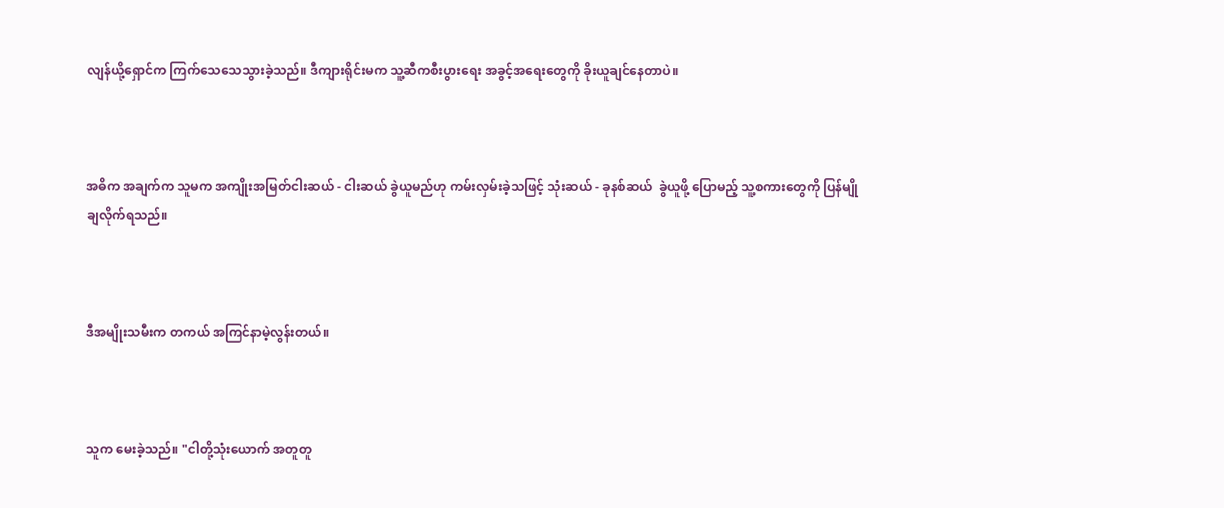လျန်ယို့ရှောင်က ကြက်သေသေသွားခဲ့သည်။ ဒီကျားရိုင်းမက သူ့ဆီကစီးပွားရေး အခွင့်အရေးတွေကို ခိုးယူချင်နေတာပဲ။



အဓိက အချက်က သူမက အကျိုးအမြတ်ငါးဆယ် - ငါးဆယ် ခွဲယူမည်ဟု ကမ်းလှမ်းခဲ့သဖြင့် သုံးဆယ် - ခုနစ်ဆယ်  ခွဲယူဖို့ ပြောမည့် သူ့စကားတွေကို ပြန်မျိုချလိုက်ရသည်။



ဒီအမျိုးသမီးက တကယ် အကြင်နာမဲ့လွန်းတယ်။



သူက မေးခဲ့သည်။ "ငါတို့သုံးယောက် အတူတူ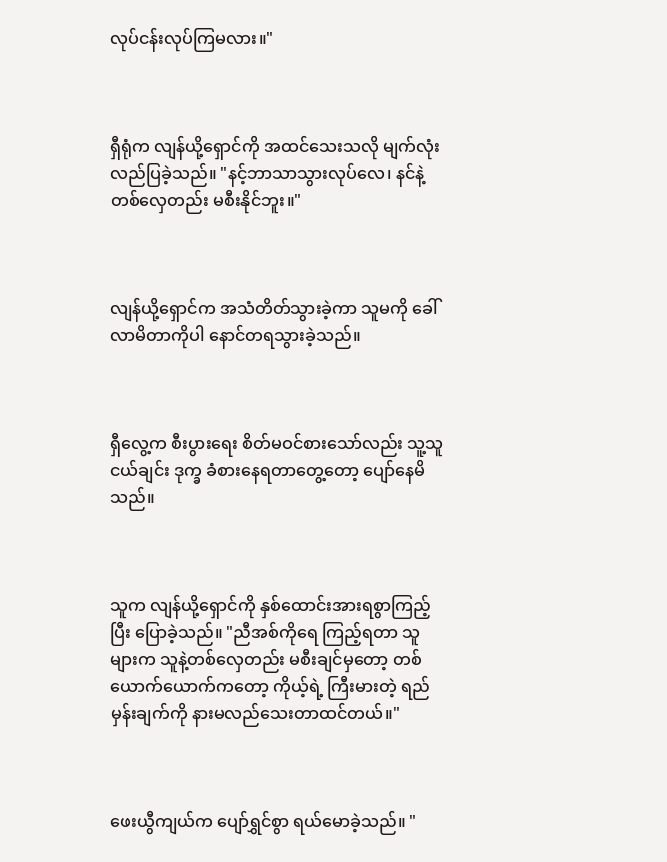လုပ်ငန်းလုပ်ကြမလား။"



ရှီရုံက လျန်ယို့ရှောင်ကို အထင်သေးသလို မျက်လုံးလည်ပြခဲ့သည်။ "နင့်ဘာသာသွားလုပ်လေ၊ နင်နဲ့ တစ်လှေတည်း မစီးနိုင်ဘူး။"



လျန်ယို့ရှောင်က အသံတိတ်သွားခဲ့ကာ သူမကို ခေါ်လာမိတာကိုပါ နောင်တရသွားခဲ့သည်။



ရှီလွေ့က စီးပွားရေး စိတ်မဝင်စားသော်လည်း သူ့သူငယ်ချင်း ဒုက္ခ ခံစားနေရတာတွေ့တော့ ပျော်နေမိသည်။



သူက လျန်ယို့ရှောင်ကို နှစ်ထောင်းအားရစွာကြည့်ပြီး ပြောခဲ့သည်။ "ညီအစ်ကိုရေ ကြည့်ရတာ သူများက သူနဲ့တစ်လှေတည်း မစီးချင်မှတော့ တစ်ယောက်ယောက်ကတော့ ကိုယ့်ရဲ့ ကြီးမားတဲ့ ရည်မှန်းချက်ကို နားမလည်သေးတာထင်တယ်။"



ဖေးယွီကျယ်က ပျော်ရွှင်စွာ ရယ်မောခဲ့သည်။ "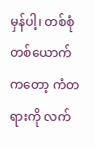မှန်ပါ့၊ တစ်စုံတစ်ယောက်ကတော့ ကံတရားကို လက်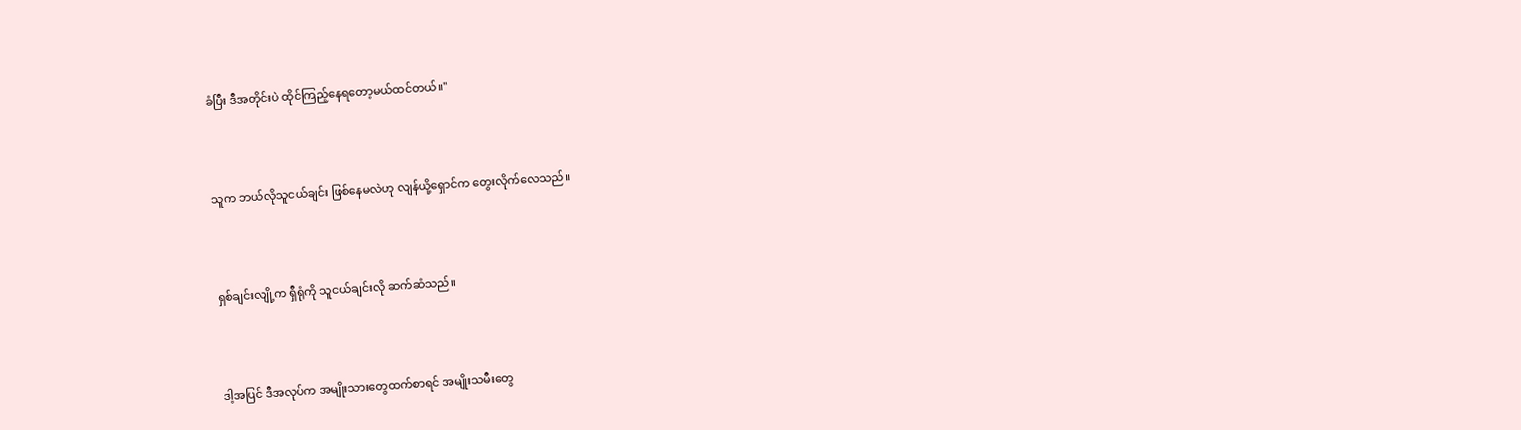ခံပြီး ဒီအတိုင်းပဲ ထိုင်ကြည့်နေရတော့မယ်ထင်တယ်။"



သူက ဘယ်လိုသူငယ်ချင်း ဖြစ်နေမလဲဟု လျန်ယို့ရှောင်က တွေးလိုက်လေသည်။



ရှစ်ချင်းလျို့က ရှီရုံကို သူငယ်ချင်းလို ဆက်ဆံသည်။



ဒါ့အပြင် ဒီအလုပ်က အမျိုးသားတွေထက်စာရင် အမျိုးသမီးတွေ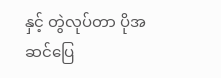နှင့် တွဲလုပ်တာ ပိုအဆင်ပြေ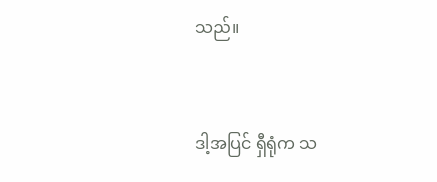သည်။



ဒါ့အပြင် ရှီရုံက သ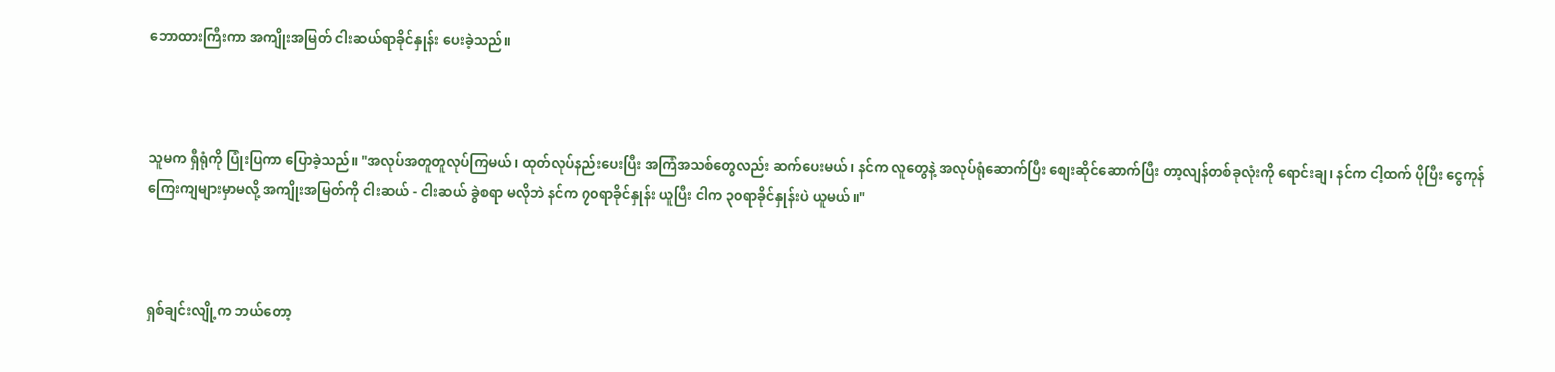ဘောထားကြီးကာ အကျိုးအမြတ် ငါးဆယ်ရာခိုင်နှုန်း ပေးခဲ့သည်။



သူမက ရှီရုံကို ပြုံးပြကာ ပြောခဲ့သည်။ "အလုပ်အတူတူလုပ်ကြမယ်၊ ထုတ်လုပ်နည်းပေးပြီး အကြံအသစ်တွေလည်း ဆက်ပေးမယ်၊ နင်က လူတွေနဲ့ အလုပ်ရုံဆောက်ပြီး စျေးဆိုင်ဆောက်ပြီး တာ့လျန်တစ်ခုလုံးကို ရောင်းချ၊ နင်က ငါ့ထက် ပိုပြီး ငွေကုန်ကြေးကျများမှာမလို့ အကျိုးအမြတ်ကို ငါးဆယ် - ငါးဆယ် ခွဲစရာ မလိုဘဲ နင်က ၇၀ရာခိုင်နှုန်း ယူပြီး ငါက ၃၀ရာခိုင်နှုန်းပဲ ယူမယ်။"



ရှစ်ချင်းလျို့က ဘယ်တော့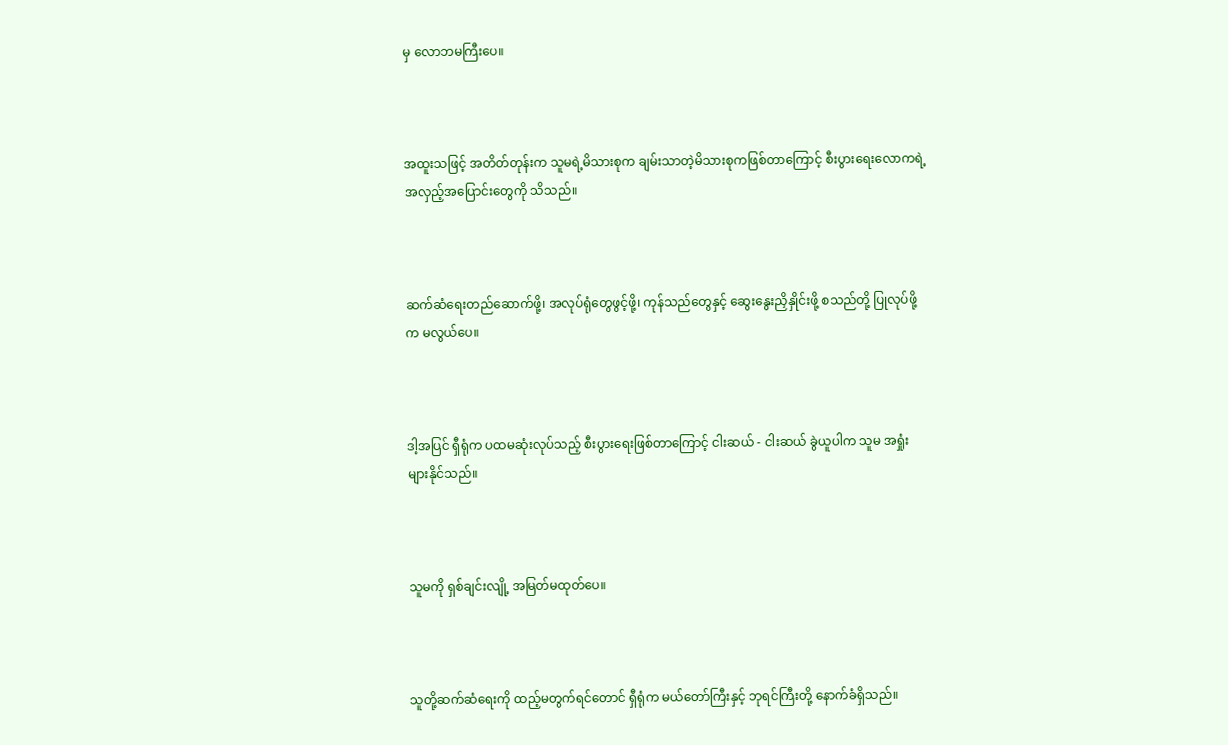မှ လောဘမကြီးပေ။



အထူးသဖြင့် အတိတ်တုန်းက သူမရဲ့မိသားစုက ချမ်းသာတဲ့မိသားစုကဖြစ်တာကြောင့် စီးပွားရေးလောကရဲ့ အလှည့်အပြောင်းတွေကို သိသည်။



ဆက်ဆံရေးတည်ဆောက်ဖို့၊ အလုပ်ရုံတွေဖွင့်ဖို့၊ ကုန်သည်တွေနှင့် ဆွေးနွေးညှိနှိုင်းဖို့ စသည်တို့ ပြုလုပ်ဖို့က မလွယ်ပေ။



ဒါ့အပြင် ရှီရုံက ပထမဆုံးလုပ်သည့် စီးပွားရေးဖြစ်တာကြောင့် ငါးဆယ် - ငါးဆယ် ခွဲယူပါက သူမ အရှုံးများနိုင်သည်။



သူမကို ရှစ်ချင်းလျို့ အမြတ်မထုတ်ပေ။



သူတို့ဆက်ဆံရေးကို ထည့်မတွက်ရင်တောင် ရှီရုံက မယ်တော်ကြီးနှင့် ဘုရင်ကြီးတို့ နောက်ခံရှိသည်။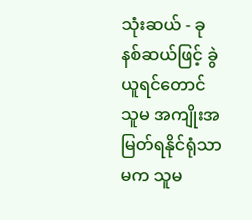သုံးဆယ် - ခုနစ်ဆယ်ဖြင့် ခွဲယူရင်တောင် သူမ အကျိုးအမြတ်ရနိုင်ရုံသာမက သူမ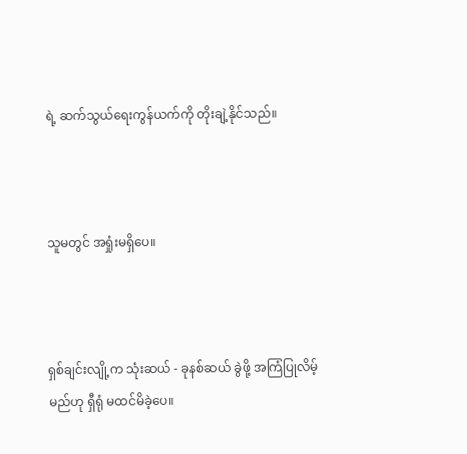ရဲ့ ဆက်သွယ်ရေးကွန်ယက်ကို တိုးချဲ့နိုင်သည်။



သူမတွင် အရှုံးမရှိပေ။



ရှစ်ချင်းလျို့က သုံးဆယ် - ခုနစ်ဆယ် ခွဲဖို့ အကြံပြုလိမ့်မည်ဟု ရှီရုံ မထင်မိခဲ့ပေ။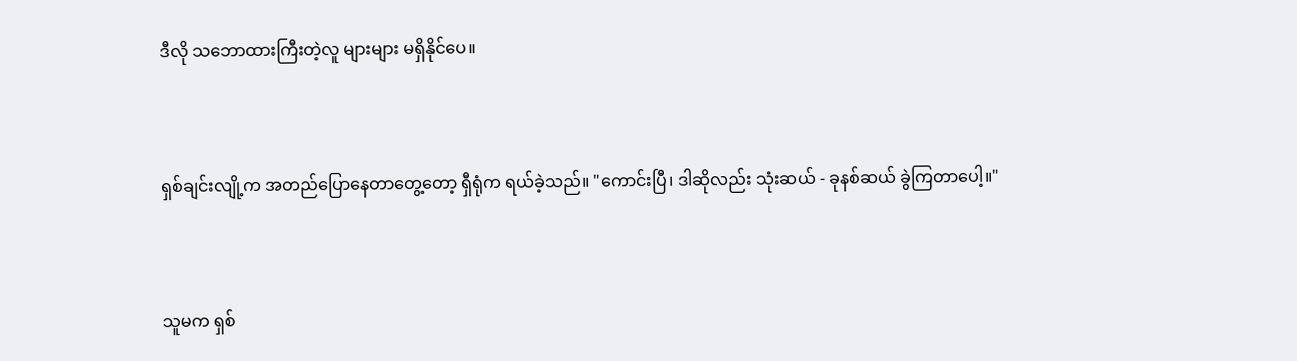ဒီလို သဘောထားကြီးတဲ့လူ များများ မရှိနိုင်ပေ။



ရှစ်ချင်းလျို့က အတည်ပြောနေတာတွေ့တော့ ရှီရုံက ရယ်ခဲ့သည်။ "ကောင်းပြီ၊ ဒါဆိုလည်း သုံးဆယ် - ခုနစ်ဆယ် ခွဲကြတာပေါ့။"



သူမက ရှစ်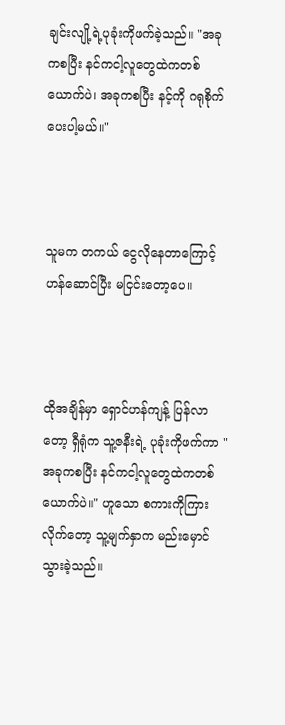ချင်းလျို့ရဲ့ပုခုံးကိုဖက်ခဲ့သည်။ "အခုကစပြီး နင်ကငါ့လူတွေထဲကတစ်ယောက်ပဲ၊ အခုကစပြီး နင့်ကို ဂရုစိုက်ပေးပါ့မယ်။"



သူမက တကယ် ငွေလိုနေတာကြောင့် ဟန်ဆောင်ပြီး မငြင်းတော့ပေ။



ထိုအချိန်မှာ ရှောင်ဟန်ကျန့် ပြန်လာတော့ ရှီရုံက သူ့ဇနီးရဲ့ ပုခုံးကိုဖက်ကာ "အခုကစပြီး နင်ကငါ့လူတွေထဲကတစ်ယောက်ပဲ။" ဟူသော စကားကိုကြားလိုက်တော့ သူ့မျက်နှာက မည်းမှောင်သွားခဲ့သည်။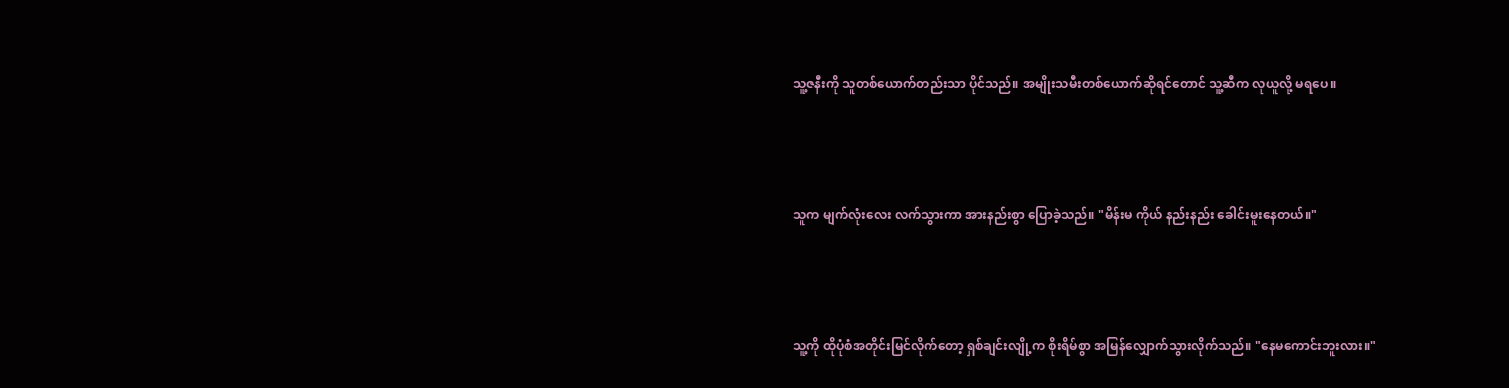သူ့ဇနီးကို သူတစ်ယောက်တည်းသာ ပိုင်သည်။ အမျိုးသမီးတစ်ယောက်ဆိုရင်တောင် သူ့ဆီက လုယူလို့ မရပေ။



သူက မျက်လုံးလေး လက်သွားကာ အားနည်းစွာ ပြောခဲ့သည်။ "မိန်းမ ကိုယ် နည်းနည်း ခေါင်းမူးနေတယ်။"



သူ့ကို ထိုပုံစံအတိုင်းမြင်လိုက်တော့ ရှစ်ချင်းလျို့က စိုးရိမ်စွာ အမြန်လျှောက်သွားလိုက်သည်။ "နေမကောင်းဘူးလား။"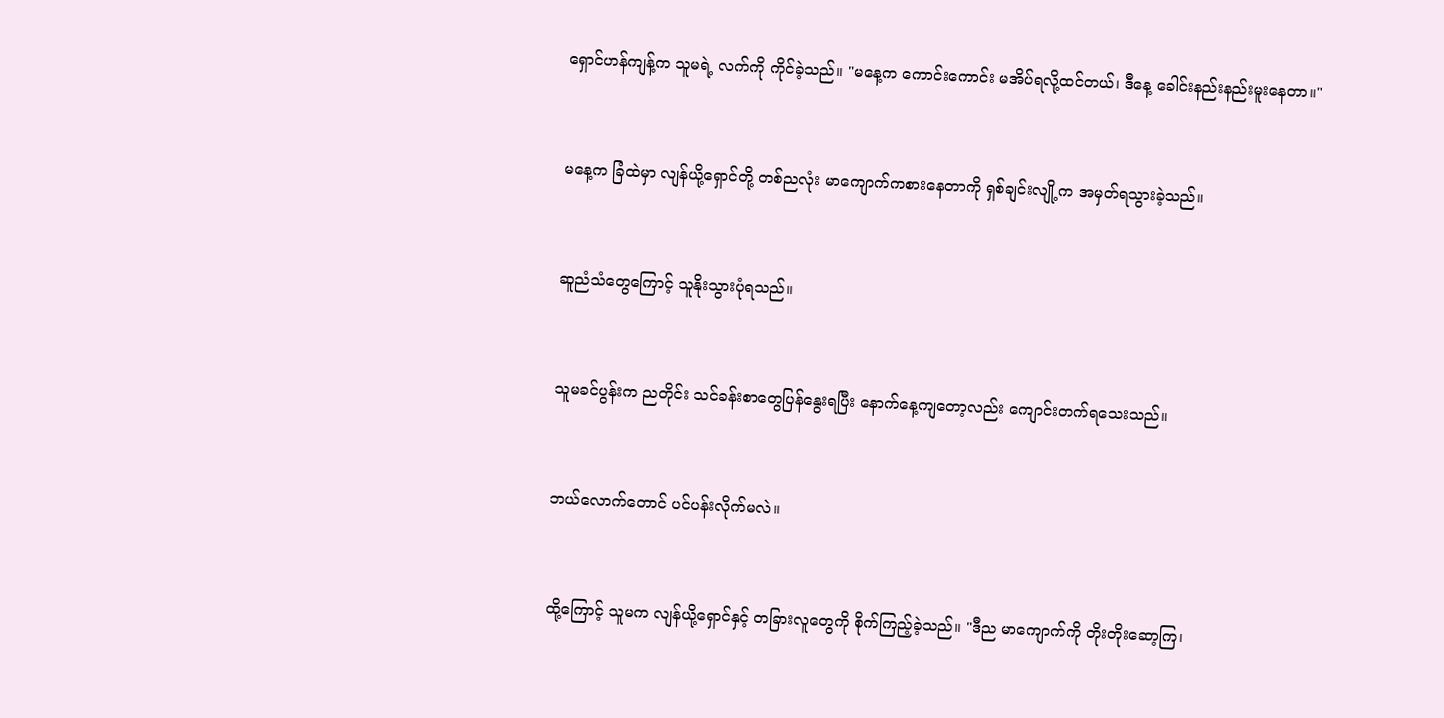ရှောင်ဟန်ကျန့်က သူမရဲ့ လက်ကို ကိုင်ခဲ့သည်။ "မနေ့က ကောင်းကောင်း မအိပ်ရလို့ထင်တယ်၊ ဒီနေ့ ခေါင်းနည်းနည်းမူးနေတာ။"



မနေ့က ခြံထဲမှာ လျန်ယို့ရှောင်တို့ တစ်ညလုံး မာကျောက်ကစားနေတာကို ရှစ်ချင်းလျို့က အမှတ်ရသွားခဲ့သည်။



ဆူညံသံတွေကြောင့် သူနိုးသွားပုံရသည်။



သူမခင်ပွန်းက ညတိုင်း သင်ခန်းစာတွေပြန်နွေးရပြီး နောက်နေ့ကျတော့လည်း ကျောင်းတက်ရသေးသည်။



ဘယ်လောက်တောင် ပင်ပန်းလိုက်မလဲ။



ထို့ကြောင့် သူမက လျန်ယို့ရှောင်နှင့် တခြားလူတွေကို စိုက်ကြည့်ခဲ့သည်။ "ဒီည မာကျောက်ကို တိုးတိုးဆော့ကြ၊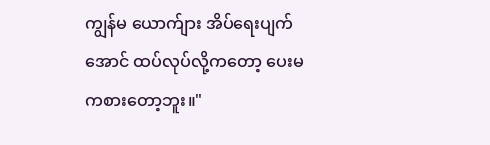ကျွန်မ ယောက်ျား အိပ်ရေးပျက်အောင် ထပ်လုပ်လို့ကတော့ ပေးမကစားတော့ဘူး။"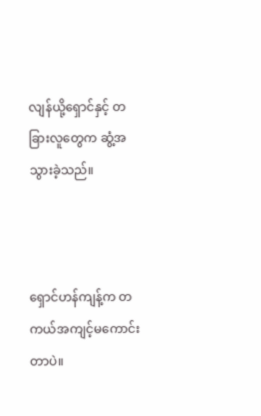လျန်ယို့ရှောင်နှင့် တခြားလူတွေက ဆွံ့အသွားခဲ့သည်။



ရှောင်ဟန်ကျန့်က တကယ်အကျင့်မကောင်းတာပဲ။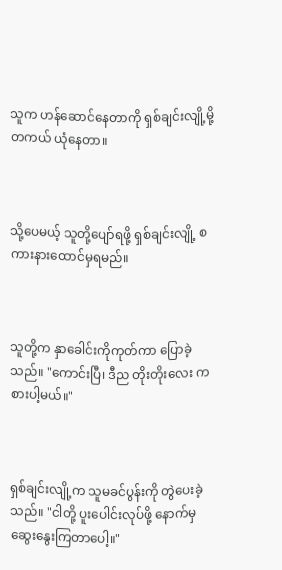သူက ဟန်ဆောင်နေတာကို ရှစ်ချင်းလျို့မို့ တကယ် ယုံနေတာ။



သို့ပေမယ့် သူတို့ပျော်ရဖို့ ရှစ်ချင်းလျို့ စကားနားထောင်မှရမည်။



သူတို့က နှာခေါင်းကိုကုတ်ကာ ပြောခဲ့သည်။ "ကောင်းပြီ၊ ဒီည တိုးတိုးလေး ကစားပါ့မယ်။"



ရှစ်ချင်းလျို့က သူမခင်ပွန်းကို တွဲပေးခဲ့သည်။ "ငါတို့ ပူးပေါင်းလုပ်ဖို့ နောက်မှ ဆွေးနွေးကြတာပေါ့။"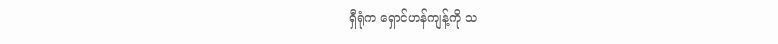ရှီရုံက ရှောင်ဟန်ကျန့်ကို သ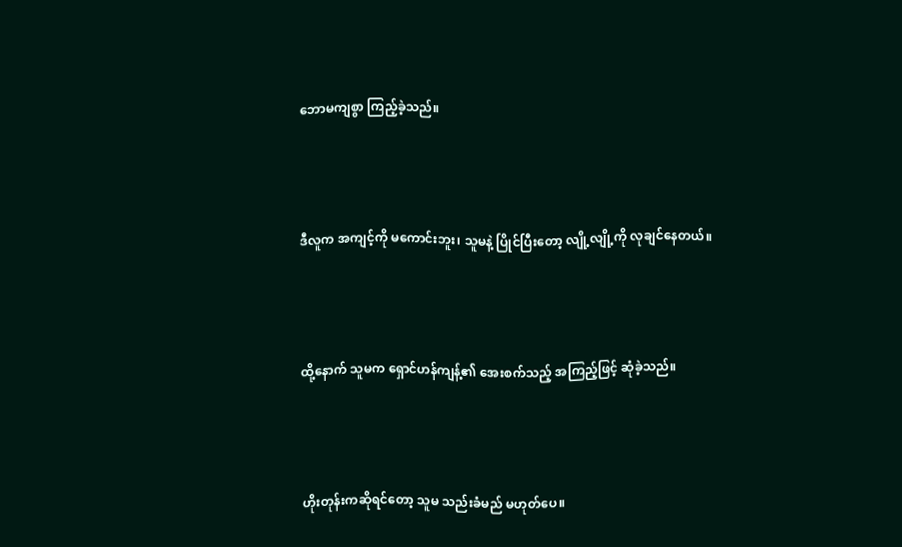ဘောမကျစွာ ကြည့်ခဲ့သည်။



ဒီလူက အကျင့်ကို မကောင်းဘူး၊ သူမနဲ့ ပြိုင်ပြီးတော့ လျို့လျို့ကို လုချင်နေတယ်။



ထို့နောက် သူမက ရှောင်ဟန်ကျန့်၏ အေးစက်သည့် အကြည့်ဖြင့် ဆုံခဲ့သည်။



ဟိုးတုန်းကဆိုရင်တော့ သူမ သည်းခံမည် မဟုတ်ပေ။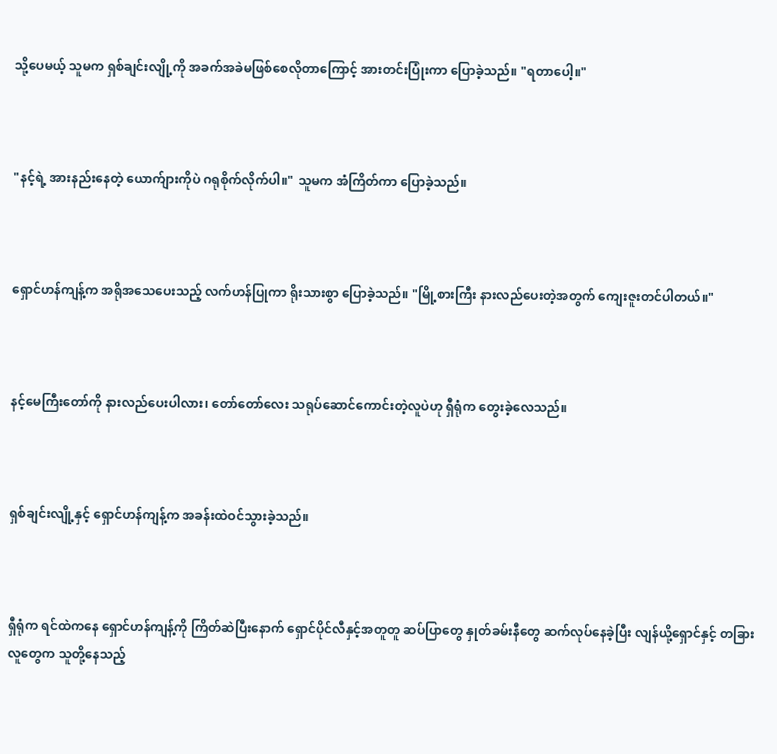သို့ပေမယ့် သူမက ရှစ်ချင်းလျို့ကို အခက်အခဲမဖြစ်စေလိုတာကြောင့် အားတင်းပြုံးကာ ပြောခဲ့သည်။ "ရတာပေါ့။"



"နင့်ရဲ့ အားနည်းနေတဲ့ ယောက်ျားကိုပဲ ဂရုစိုက်လိုက်ပါ။" သူမက အံကြိတ်ကာ ပြောခဲ့သည်။



ရှောင်ဟန်ကျန့်က အရိုအသေပေးသည့် လက်ဟန်ပြုကာ ရိုးသားစွာ ပြောခဲ့သည်။ "မြို့စားကြီး နားလည်ပေးတဲ့အတွက် ကျေးဇူးတင်ပါတယ်။"



နင့်မေကြီးတော်ကို နားလည်ပေးပါလား၊ တော်တော်လေး သရုပ်ဆောင်ကောင်းတဲ့လူပဲဟု ရှီရုံက တွေးခဲ့လေသည်။



ရှစ်ချင်းလျို့နှင့် ရှောင်ဟန်ကျန့်က အခန်းထဲဝင်သွားခဲ့သည်။



ရှီရုံက ရင်ထဲကနေ ရှောင်ဟန်ကျန့်ကို ကြိတ်ဆဲပြီးနောက် ရှောင်ပိုင်လီနှင့်အတူတူ ဆပ်ပြာတွေ နှုတ်ခမ်းနီတွေ ဆက်လုပ်နေခဲ့ပြီး လျန်ယို့ရှောင်နှင့် တခြားလူတွေက သူတို့နေသည့်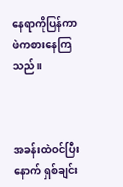နေရာကိုပြန်ကာ ဖဲကစားနေကြသည်။



အခန်းထဲဝင်ပြီးနောက် ရှစ်ချင်း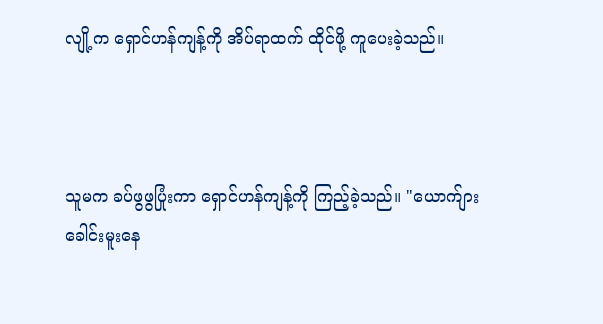လျို့က ရှောင်ဟန်ကျန့်ကို အိပ်ရာထက် ထိုင်ဖို့ ကူပေးခဲ့သည်။



သူမက ခပ်ဖွဖွပြုံးကာ ရှောင်ဟန်ကျန့်ကို ကြည့်ခဲ့သည်။ "ယောက်ျား ခေါင်းမူးနေ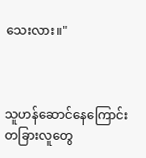သေးလား။"



သူဟန်ဆောင်နေကြောင်း တခြားလူတွေ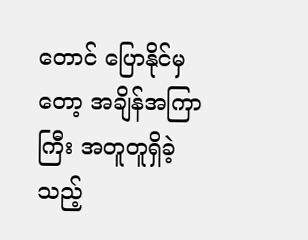တောင် ပြောနိုင်မှတော့ အချိန်အကြာကြီး အတူတူရှိခဲ့သည့်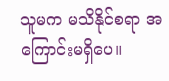သူမက မသိနိုင်စရာ အကြောင်းမရှိပေ။